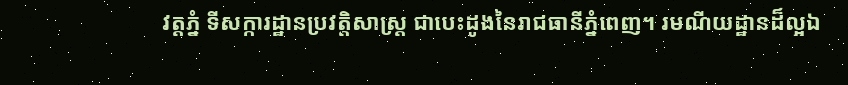វត្តភ្នំ ទីសក្ការដ្ឋានប្រវត្តិសាស្ត្រ ជាបេះដូងនៃរាជធានីភ្នំពេញ។ រមណីយដ្ឋានដ៏ល្អឯ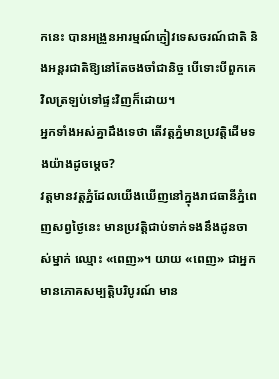កនេះ បានអង្រួនអារម្មណ៍ភ្ញៀវទេសចរណ៍ជាតិ និងអន្តរជាតិឱ្យនៅតែចងចាំជានិច្ច បើទោះបីពួកគេវិលត្រឡប់ទៅផ្ទះវិញក៏ដោយ។
អ្នកទាំងអស់គ្នាដឹងទេថា តើវត្តភ្នំមានប្រវត្តិដើមទងយ៉ាងដូចម្តេច?
វត្តមានវត្តភ្នំដែលយើងឃើញនៅក្នុងរាជធានីភ្នំពេញសព្វថ្ងៃនេះ មានប្រវត្តិជាប់ទាក់ទងនឹងដូនចាស់ម្នាក់ ឈ្មោះ «ពេញ»។ យាយ «ពេញ» ជាអ្នកមានភោគសម្បត្តិបរិបូរណ៍ មាន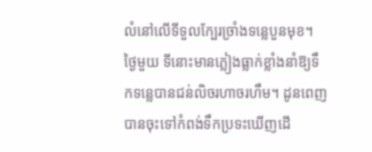លំនៅលើទីទួលក្បែរច្រាំងទន្លេបួនមុខ។ ថ្ងៃមួយ ទីនោះមានភ្លៀងធ្លាក់ខ្លាំងនាំឱ្យទឹកទន្លេបានជន់លិចរហាចរហឹម។ ដូនពេញបានចុះទៅកំពង់ទឹកប្រទះឃើញដើ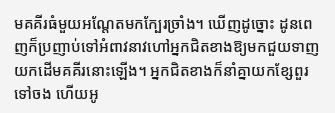មគគីរធំមួយអណ្តែតមកក្បែរច្រាំង។ ឃើញដូច្នោះ ដូនពេញក៏ប្រញាប់ទៅអំពាវនាវហៅអ្នកជិតខាងឱ្យមកជួយទាញយកដើមគគីរនោះឡើង។ អ្នកជិតខាងក៏នាំគ្នាយកខ្សែពួរទៅចង ហើយអូ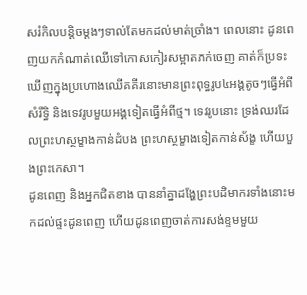សរំកិលបន្តិចម្តងៗទាល់តែមកដល់មាត់ច្រាំង។ ពេលនោះ ដូនពេញយកកំណាត់ឈើទៅកោសកៀរសម្អាតភក់ចេញ គាត់ក៏ប្រទះឃើញក្នុងប្រហោងឈើគគីរនោះមានព្រះពុទ្ធរូប៤អង្គតូចៗធ្វើអំពីសំរឹទ្ធិ និងទេវរូបមួយអង្គទៀតធ្វើអំពីថ្ម។ ទេវរូបនោះ ទ្រង់ឈរដែលព្រះហស្ថម្ខាងកាន់ដំបង ព្រះហស្ថម្ខាងទៀតកាន់ស័ង្ខ ហើយបួងព្រះកេសា។
ដូនពេញ និងអ្នកជិតខាង បាននាំគ្នាដង្ហែព្រះបដិមាករទាំងនោះមកដល់ផ្ទះដូនពេញ ហើយដូនពេញចាត់ការសង់ខ្ទមមួយ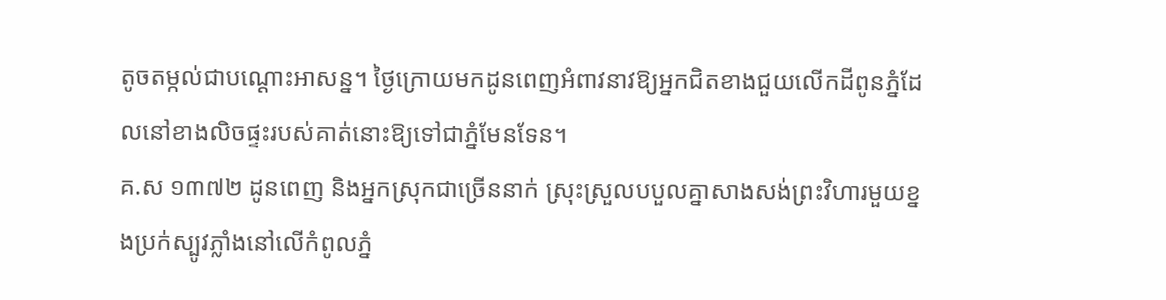តូចតម្កល់ជាបណ្ដោះអាសន្ន។ ថ្ងៃក្រោយមកដូនពេញអំពាវនាវឱ្យអ្នកជិតខាងជួយលើកដីពូនភ្នំដែលនៅខាងលិចផ្ទះរបស់គាត់នោះឱ្យទៅជាភ្នំមែនទែន។
គ.ស ១៣៧២ ដូនពេញ និងអ្នកស្រុកជាច្រើននាក់ ស្រុះស្រួលបបួលគ្នាសាងសង់ព្រះវិហារមួយខ្នងប្រក់ស្បូវភ្លាំងនៅលើកំពូលភ្នំ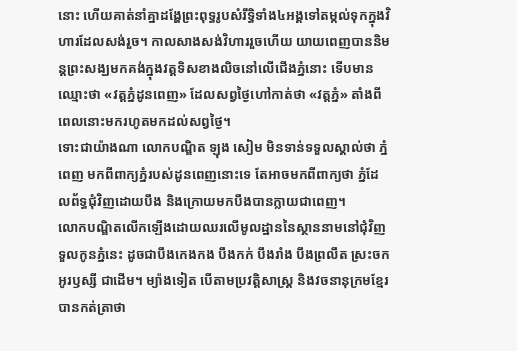នោះ ហើយគាត់នាំគ្នាដង្ហែព្រះពុទ្ធរូបសំរឹទ្ធិទាំង៤អង្គទៅតម្កល់ទុកក្នុងវិហារដែលសង់រួច។ កាលសាងសង់វិហាររួចហើយ យាយពេញបាននិមន្តព្រះសង្ឃមកគង់ក្នុងវត្តទិសខាងលិចនៅលើជើងភ្នំនោះ ទើបមានឈ្មោះថា «វត្តភ្នំដូនពេញ» ដែលសព្វថ្ងៃហៅកាត់ថា «វត្តភ្នំ» តាំងពីពេលនោះមករហូតមកដល់សព្វថ្ងៃ។
ទោះជាយ៉ាងណា លោកបណ្ឌិត ឡុង សៀម មិនទាន់ទទួលស្គាល់ថា ភ្នំពេញ មកពីពាក្យភ្នំរបស់ដូនពេញនោះទេ តែអាចមកពីពាក្យថា ភ្នំដែលព័ទ្ធជុំវិញដោយបឹង និងក្រោយមកបឹងបានក្លាយជាពេញ។
លោកបណ្ឌិតលើកឡើងដោយឈរលើមូលដ្ឋាននៃស្ថាននាមនៅជុំវិញទួលកូនភ្នំនេះ ដូចជាបឹងកេងកង បឹងកក់ បឹងរាំង បឹងព្រលឹត ស្រះចក អូរឫស្សី ជាដើម។ ម្យ៉ាងទៀត បើតាមប្រវត្តិសាស្រ្ត និងវចនានុក្រមខ្មែរ បានកត់ត្រាថា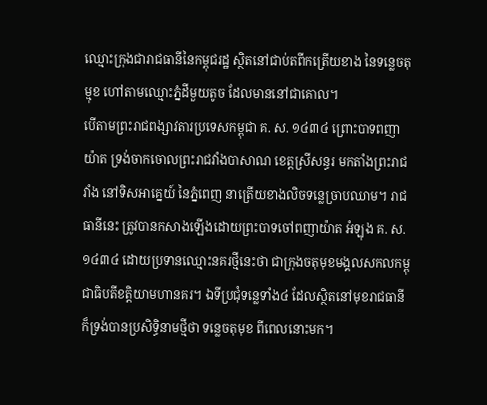ឈ្មោះក្រុងជារាជធានីនៃកម្ពុជរដ្ឋ ស្ថិតនៅជាប់តពីកត្រើយខាង នៃទន្លេចតុម្មុខ ហៅតាមឈ្មោះភ្នំដីមួយតូច ដែលមាននៅជាគោល។
បើតាមព្រះរាជពង្សាវតារប្រទេសកម្ពុជា គ. ស. ១៤៣៤ ព្រោះបាទពញាយ៉ាត ទ្រង់ចាកចោលព្រះរាជវាំងបាសាណ ខេត្តស្រីសន្ធរ មកតាំងព្រះរាជវាំង នៅទិសអាគ្នេយ៍ នៃភ្នំពេញ នាត្រើយខាងលិចទន្លេច្រាបឈាម។ រាជធានីនេះ ត្រូវបានកសាងឡើងដោយព្រះបាទចៅពញាយ៉ាត អំឡុង គ. ស. ១៤៣៤ ដោយប្រទានឈ្មោះនគរថ្មីនេះថា ជាក្រុងចតុមុខមង្គលសកលកម្ពុជាធិបតីខត្តិយាមហានគរ។ ឯទីប្រជុំទន្លេទាំង៤ ដែលស្ថិតនៅមុខរាជធានី ក៏ទ្រង់បានប្រសិទ្ធិនាមថ្មីថា ទន្លេចតុមុខ ពីពេលនោះមក។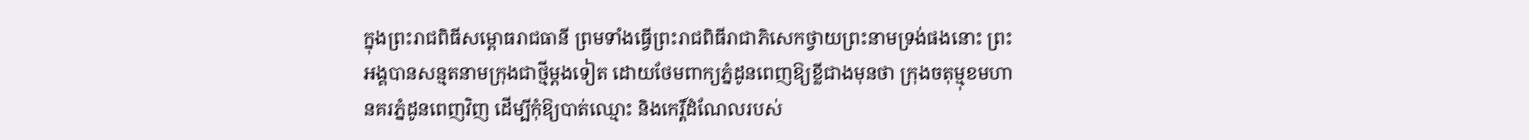ក្នុងព្រះរាជពិធីសម្ពោធរាជធានី ព្រមទាំងធ្វើព្រះរាជពិធីរាជាភិសេកថ្វាយព្រះនាមទ្រង់ផងនោះ ព្រះអង្គបានសន្មតនាមក្រុងជាថ្មីម្ដងទៀត ដោយថែមពាក្យភ្នំដូនពេញឱ្យខ្លីជាងមុនថា ក្រុងចតុម្មុខមហានគរភ្នំដូនពេញវិញ ដើម្បីកុំឱ្យបាត់ឈ្មោះ និងកេរ្ដិ៍ដំណែលរបស់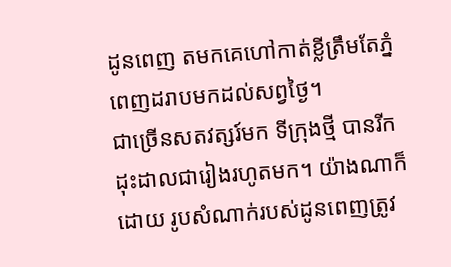ដូនពេញ តមកគេហៅកាត់ខ្លីត្រឹមតែភ្នំពេញដរាបមកដល់សព្វថ្ងៃ។
ជាច្រើនសតវត្សរ៍មក ទីក្រុងថ្មី បានរីកដុះដាលជារៀងរហូតមក។ យ៉ាងណាក៏ដោយ រូបសំណាក់របស់ដូនពេញត្រូវ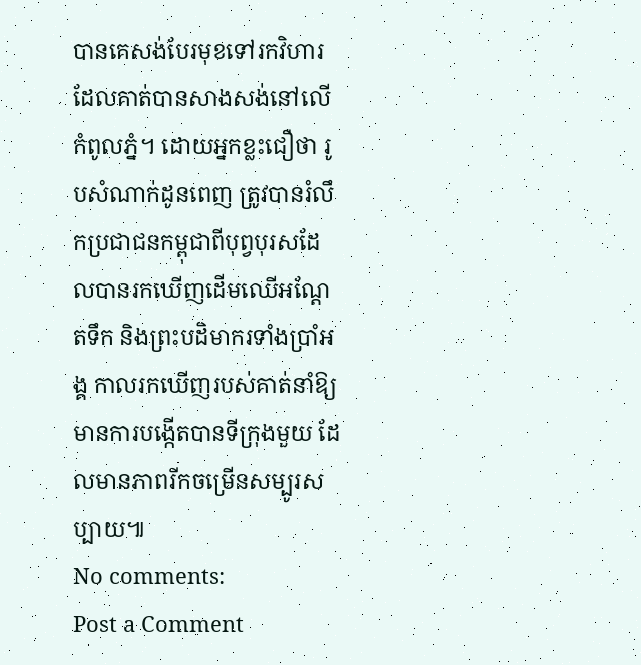បានគេសង់បែរមុខទៅរកវិហារដែលគាត់បានសាងសង់នៅលើកំពូលភ្នំ។ ដោយអ្នកខ្លះជឿថា រូបសំណាក់ដូនពេញ ត្រូវបានរំលឹកប្រជាជនកម្ពុជាពីបុព្វបុរសដែលបានរកឃើញដើមឈើអណ្ដែតទឹក និងព្រះបដិមាករទាំងប្រាំអង្គ កាលរកឃើញរបស់គាត់នាំឱ្យមានការបង្កើតបានទីក្រុងមួយ ដែលមានភាពរីកចម្រើនសម្បូរសប្បាយ៕
No comments:
Post a Comment